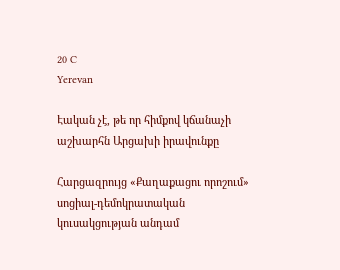20 C
Yerevan

Էական չէ, թե որ հիմքով կճանաչի աշխարհն Արցախի իրավունքը

Հարցազրույց «Քաղաքացու որոշում» սոցիալ-դեմոկրատական կուսակցության անդամ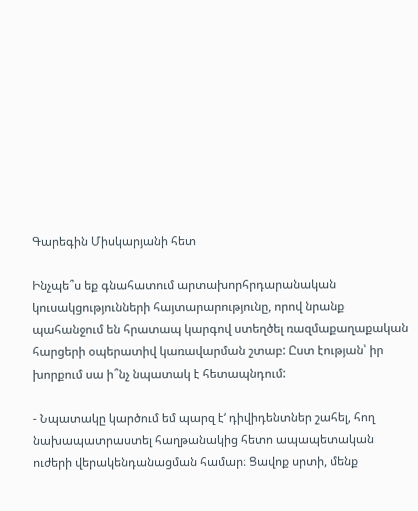Գարեգին Միսկարյանի հետ

Ինչպե՞ս եք գնահատում արտախորհրդարանական կուսակցությունների հայտարարությունը, որով նրանք պահանջում են հրատապ կարգով ստեղծել ռազմաքաղաքական հարցերի օպերատիվ կառավարման շտաբ: Ըստ էության՝ իր խորքում սա ի՞նչ նպատակ է հետապնդում:

- Նպատակը կարծում եմ պարզ է‘ դիվիդենտներ շահել, հող նախապատրաստել հաղթանակից հետո ապապետական ուժերի վերակենդանացման համար։ Ցավոք սրտի, մենք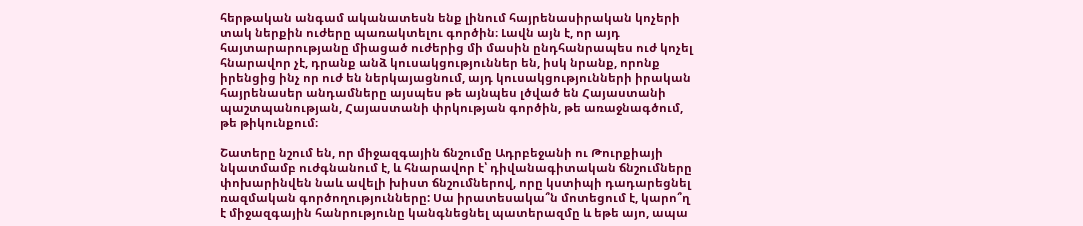հերթական անգամ ականատեսն ենք լինում հայրենասիրական կոչերի տակ ներքին ուժերը պառակտելու գործին։ Լավն այն է, որ այդ հայտարարությանը միացած ուժերից մի մասին ընդհանրապես ուժ կոչել հնարավոր չէ, դրանք անձ կուսակցություններ են, իսկ նրանք, որոնք իրենցից ինչ որ ուժ են ներկայացնում, այդ կուսակցությունների իրական հայրենասեր անդամները այսպես թե այնպես լծված են Հայաստանի պաշտպանության, Հայաստանի փրկության գործին, թե առաջնագծում, թե թիկունքում։

Շատերը նշում են, որ միջազգային ճնշումը Ադրբեջանի ու Թուրքիայի նկատմամբ ուժգնանում է, և հնարավոր է՝ դիվանագիտական ճնշումները փոխարինվեն նաև ավելի խիստ ճնշումներով, որը կստիպի դադարեցնել ռազմական գործողությունները: Սա իրատեսակա՞ն մոտեցում է, կարո՞ղ է միջազգային հանրությունը կանգնեցնել պատերազմը և եթե այո, ապա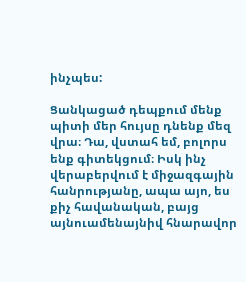ինչպես:

Ցանկացած դեպքում մենք պիտի մեր հույսը դնենք մեզ վրա։ Դա, վստահ եմ, բոլորս ենք գիտեկցում։ Իսկ ինչ վերաբերվում է միջազգային հանրությանը, ապա այո, ես քիչ հավանական, բայց այնուամենայնիվ հնարավոր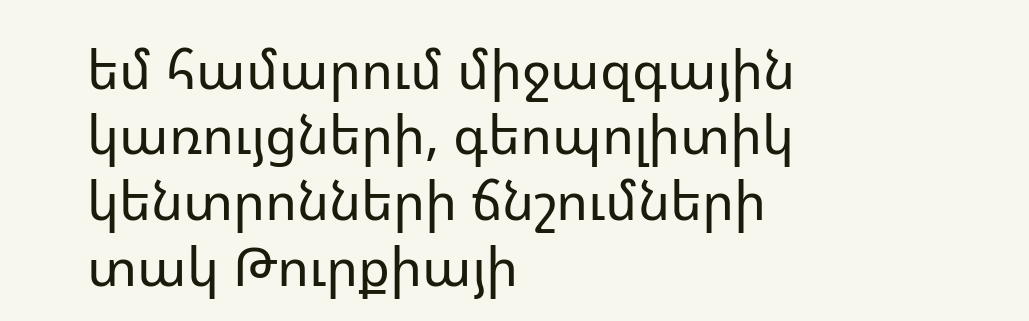եմ համարում միջազգային կառույցների, գեոպոլիտիկ կենտրոնների ճնշումների տակ Թուրքիայի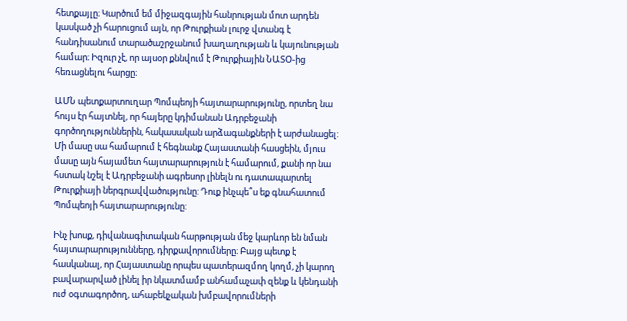հետքայլը։ Կարծում եմ միջազգային հանրության մոտ արդեն կասկած չի հարուցում այն, որ Թուրքիան լուրջ վտանգ է հանդիսանում տարածաշրջանում խաղաղության և կայունության համար։ Իզուր չէ, որ այսօր քննվում է Թուրքիային ՆԱՏՕ-ից հեռացնելու հարցը։

ԱՄՆ պետքարտուղար Պոմպեոյի հայտարարությունը, որտեղ նա հույս էր հայտնել, որ հայերը կդիմանան Ադրբեջանի գործողություններին, հակասական արձագանքների է արժանացել: Մի մասը սա համարում է հեգնանք Հայաստանի հասցեին, մյուս մասը այն հայամետ հայտարարություն է համարում, քանի որ նա հստակ նշել է Ադրբեջանի ագրեսոր լինելն ու դատապարտել Թուրքիայի ներգրավվածությունը: Դուք ինչպե՞ս եք գնահատում Պոմպեոյի հայտարարությունը:

Ինչ խոսք, դիվանագիտական հարթության մեջ կարևոր են նման հայտարարությունները, դիրքավորումները։ Բայց պետք է հասկանալ, որ Հայաստանը որպես պատերազմող կողմ, չի կարող բավարարված լինել իր նկատմամբ անհամաչափ զենք և կենդանի ուժ օգտագործող, ահաբեկչական խմբավորումների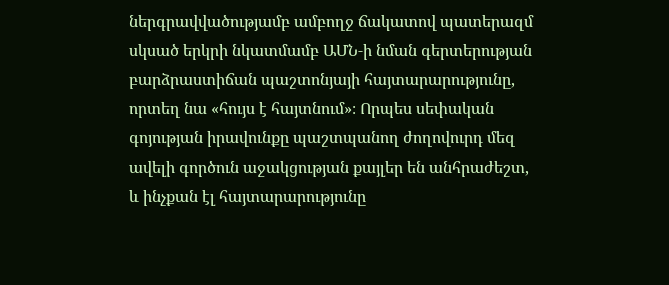ներգրավվածությամբ ամբողջ ճակատով պատերազմ սկսած երկրի նկատմամբ ԱՄՆ‑ի նման գերտերության բարձրաստիճան պաշտոնյայի հայտարարությունը, որտեղ նա «հույս է հայտնում»։ Որպես սեփական գոյության իրավունքը պաշտպանող ժողովուրդ մեզ ավելի գործուն աջակցության քայլեր են անհրաժեշտ, և ինչքան էլ հայտարարությունը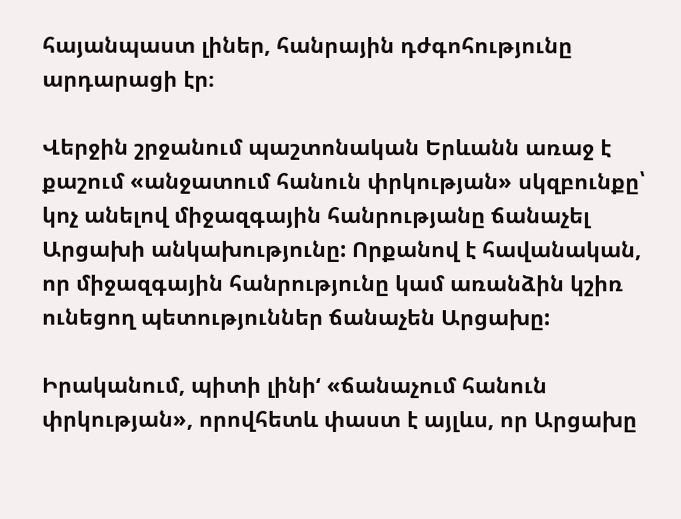հայանպաստ լիներ, հանրային դժգոհությունը արդարացի էր։

Վերջին շրջանում պաշտոնական Երևանն առաջ է քաշում «անջատում հանուն փրկության» սկզբունքը՝ կոչ անելով միջազգային հանրությանը ճանաչել Արցախի անկախությունը: Որքանով է հավանական, որ միջազգային հանրությունը կամ առանձին կշիռ ունեցող պետություններ ճանաչեն Արցախը:

Իրականում, պիտի լինի‘ «ճանաչում հանուն փրկության», որովհետև փաստ է այլևս, որ Արցախը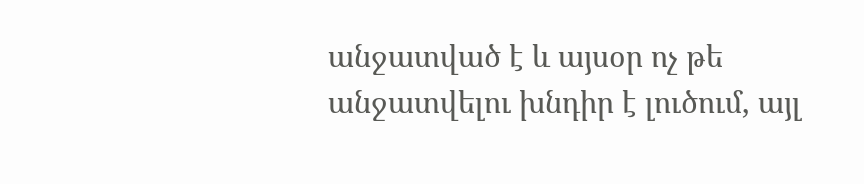անջատված է և այսօր ոչ թե անջատվելու խնդիր է լուծում, այլ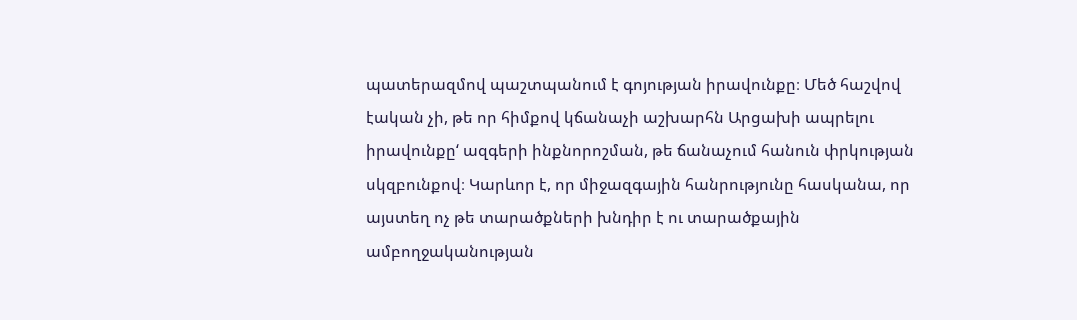պատերազմով պաշտպանում է գոյության իրավունքը։ Մեծ հաշվով էական չի, թե որ հիմքով կճանաչի աշխարհն Արցախի ապրելու իրավունքը‘ ազգերի ինքնորոշման, թե ճանաչում հանուն փրկության սկզբունքով։ Կարևոր է, որ միջազգային հանրությունը հասկանա, որ այստեղ ոչ թե տարածքների խնդիր է ու տարածքային ամբողջականության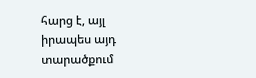հարց է, այլ իրապես այդ տարածքում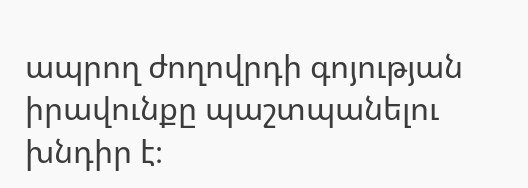ապրող ժողովրդի գոյության իրավունքը պաշտպանելու խնդիր է։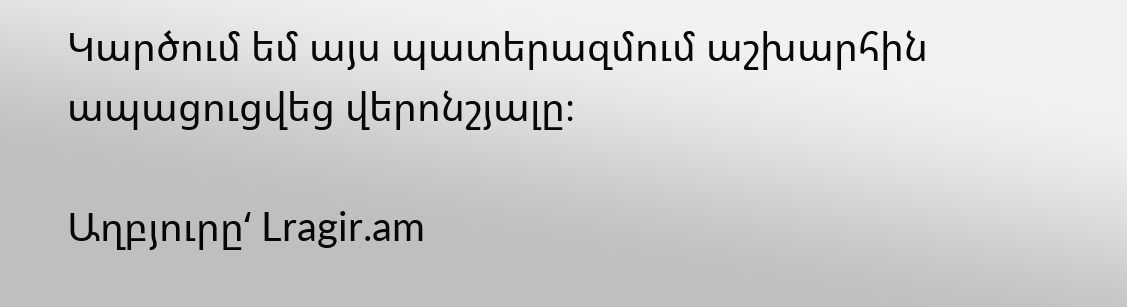Կարծում եմ այս պատերազմում աշխարհին ապացուցվեց վերոնշյալը։

Աղբյուրը‘ Lragir.am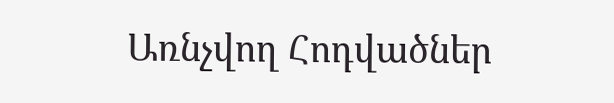Առնչվող Հոդվածներ